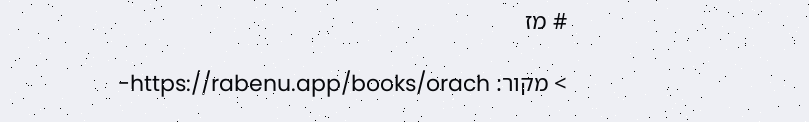# מז

> מקור: https://rabenu.app/books/orach-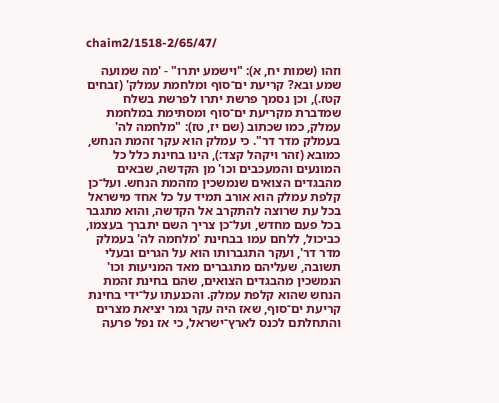chaim2/1518-2/65/47/

וזהו (שמות יח, א): "וישמע יתרו" - 'מה שמועה שמע ובא? קריעת ים־סוף ומלחמת עמלק' (זבחים קטז.), וכן נסמך פרשת יתרו לפרשת בשלח שמדברת מקריעת ים־סוף ומסתימת במלחמת עמלק, כמו שכתוב (שם יז, טז): "מלחמה לה' בעמלק מדר דר". כי עמלק הוא עקר זהמת הנחש, כמובא (זהר ויקהל קצד:), הינו בחינת כלל כל המונעים והמעכבים וכו' מן הקדשה, שבאים מהבגדים הצואים שנמשכין מזהמת הנחש. ועל־כן קלפת עמלק הוא אורב תמיד על כל אחד מישראל בכל עת שרוצה להתקרב אל הקדשה, והוא מתגבר בכל פעם מחדש, ועל־כן צריך השם יתברך בעצמו, כביכול, ללחם עמו בבחינת 'מלחמה לה' בעמלק מדר דר', ועקר התגברותו הוא על הגרים ובעלי תשובה, שעליהם מתגברים מאד המניעות וכו' הנמשכין מהבגדים הצואים, שהם בחינת זהמת הנחש שהוא קלפת עמלק. והכנעתו על־ידי בחינת קריעת ים־סוף, שאז היה עקר גמר יציאת מצרים והתחלתם לכנס לארץ־ישראל, כי אז נפל פרעה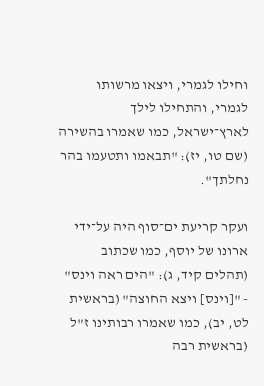וחילו לגמרי, ויצאו מרשותו לגמרי, והתחילו לילך לארץ־ישראל, כמו שאמרו בהשירה (שם טו, יז): "תבאמו ותטעמו בהר נחלתך".

ועקר קריעת ים־סוף היה על־ידי ארונו של יוסף, כמו שכתוב (תהלים קיד, ג): "הים ראה וינס" - "[וינס] ויצא החוצה" (בראשית לט, יב), כמו שאמרו רבותינו ז"ל (בראשית רבה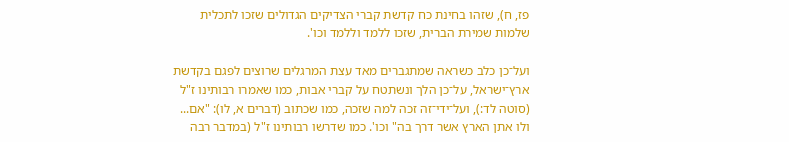פז, ח), שזהו בחינת כח קדשת קברי הצדיקים הגדולים שזכו לתכלית שלמות שמירת הברית, שזכו ללמד וללמד וכו'.

ועל־כן כלב כשראה שמתגברים מאד עצת המרגלים שרוצים לפגם בקדשת ארץ־ישראל, על־כן הלך ונשתטח על קברי אבות, כמו שאמרו רבותינו ז"ל (סוטה לד:), ועל־ידי־זה זכה למה שזכה, כמו שכתוב (דברים א, לו): "אם... ולו אתן הארץ אשר דרך בה" וכו'. כמו שדרשו רבותינו ז"ל (במדבר רבה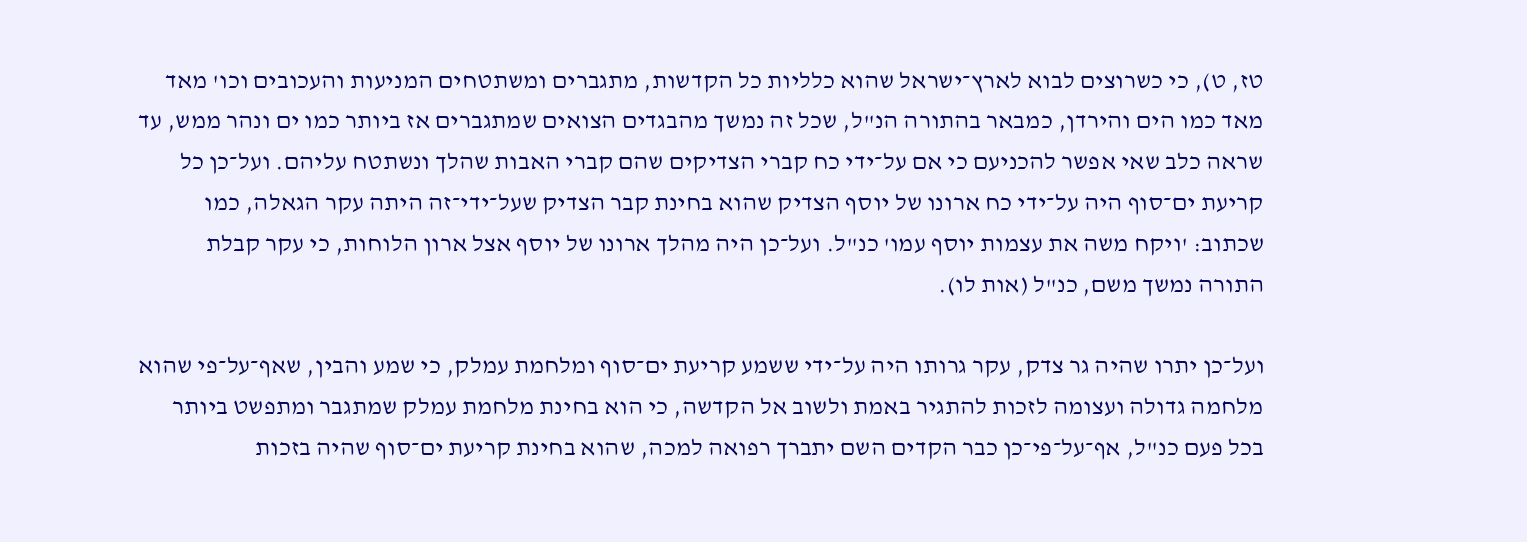טז, ט), כי כשרוצים לבוא לארץ־ישראל שהוא כלליות כל הקדשות, מתגברים ומשתטחים המניעות והעכובים וכו' מאד מאד כמו הים והירדן, כמבאר בהתורה הנ"ל, שכל זה נמשך מהבגדים הצואים שמתגברים אז ביותר כמו ים ונהר ממש, עד שראה כלב שאי אפשר להכניעם כי אם על־ידי כח קברי הצדיקים שהם קברי האבות שהלך ונשתטח עליהם. ועל־כן כל קריעת ים־סוף היה על־ידי כח ארונו של יוסף הצדיק שהוא בחינת קבר הצדיק שעל־ידי־זה היתה עקר הגאלה, כמו שכתוב: 'ויקח משה את עצמות יוסף עמו' כנ"ל. ועל־כן היה מהלך ארונו של יוסף אצל ארון הלוחות, כי עקר קבלת התורה נמשך משם, כנ"ל (אות לו).

ועל־כן יתרו שהיה גר צדק, עקר גרותו היה על־ידי ששמע קריעת ים־סוף ומלחמת עמלק, כי שמע והבין, שאף־על־פי שהוא מלחמה גדולה ועצומה לזכות להתגיר באמת ולשוב אל הקדשה, כי הוא בחינת מלחמת עמלק שמתגבר ומתפשט ביותר בכל פעם כנ"ל, אף־על־פי־כן כבר הקדים השם יתברך רפואה למכה, שהוא בחינת קריעת ים־סוף שהיה בזכות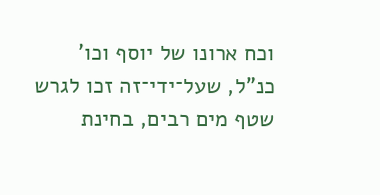וכח ארונו של יוסף וכו' כנ"ל, שעל־ידי־זה זכו לגרש שטף מים רבים, בחינת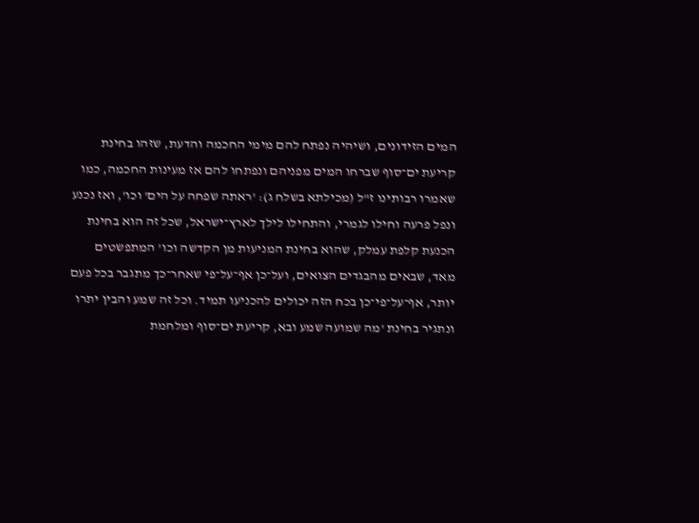המים הזידונים, ושיהיה נפתח להם מימי החכמה והדעת, שזהו בחינת קריעת ים־סוף שברחו המים מפניהם ונפתחו להם אז מעינות החכמה, כמו שאמרו רבותינו ז"ל (מכילתא בשלח ג): 'ראתה שפחה על הים' וכו', ואז נכנע ונפל פרעה וחילו לגמרי, והתחילו לילך לארץ־ישראל, שכל זה הוא בחינת הכנעת קלפת עמלק, שהוא בחינת המניעות מן הקדשה וכו' המתפשטים מאד, שבאים מהבגדים הצואים, ועל־כן אף־על־פי שאחר־כך מתגבר בכל פעם יותר, אף־על־פי־כן בכח הזה יכולים להכניעו תמיד. וכל זה שמע והבין יתרו ונתגיר בחינת 'מה שמועה שמע ובא, קריעת ים־סוף ומלחמת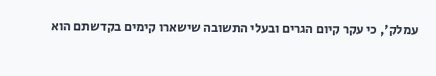עמלק', כי עקר קיום הגרים ובעלי התשובה שישארו קימים בקדשתם הוא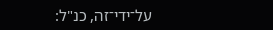על־ידי־זה, כנ"ל: